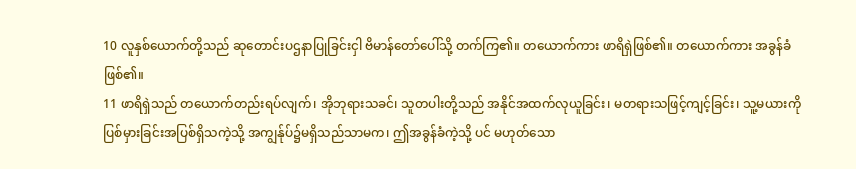10 လူနှစ်ယောက်တို့သည် ဆုတောင်းပဌနာပြုခြင်းငှါ ဗိမာန်တော်ပေါ်သို့ တက်ကြ၏။ တယောက်ကား ဖာရိရှဲဖြစ်၏။ တယောက်ကား အခွန်ခံဖြစ်၏။
11 ဖာရိရှဲသည် တယောက်တည်းရပ်လျက်၊ အိုဘုရားသခင်၊ သူတပါးတို့သည် အနိုင်အထက်လုယူခြင်း၊ မတရားသဖြင့်ကျင့်ခြင်း၊ သူ့မယားကိုပြစ်မှားခြင်းအပြစ်ရှိသကဲ့သို့ အကျွန်ုပ်၌မရှိသည်သာမက၊ ဤအခွန်ခံကဲ့သို့ ပင် မဟုတ်သော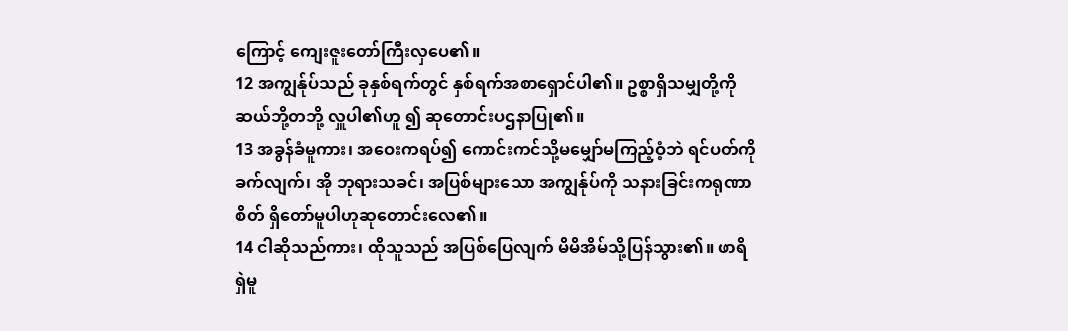ကြောင့် ကျေးဇူးတော်ကြီးလှပေ၏။
12 အကျွန်ုပ်သည် ခုနှစ်ရက်တွင် နှစ်ရက်အစာရှောင်ပါ၏။ ဥစ္စာရှိသမျှတို့ကို ဆယ်ဘို့တဘို့ လှူပါ၏ဟူ ၍ ဆုတောင်းပဌနာပြု၏။
13 အခွန်ခံမူကား၊ အဝေးကရပ်၍ ကောင်းကင်သို့မမျှော်မကြည့်ဝံ့ဘဲ ရင်ပတ်ကိုခက်လျက်၊ အို ဘုရားသခင်၊ အပြစ်များသော အကျွန်ုပ်ကို သနားခြင်းကရုဏာစိတ် ရှိတော်မူပါဟုဆုတောင်းလေ၏။
14 ငါဆိုသည်ကား၊ ထိုသူသည် အပြစ်ပြေလျက် မိမိအိမ်သို့ပြန်သွား၏။ ဖာရိရှဲမူ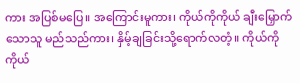ကား အပြစ်မပြေ။ အကြောင်းမူကား၊ ကိုယ်ကိုကိုယ် ချီးမြှောက်သောသူ မည်သည်ကား၊ နှိမ့်ချခြင်းသို့ရောက်လတံ့။ ကိုယ်ကိုကိုယ်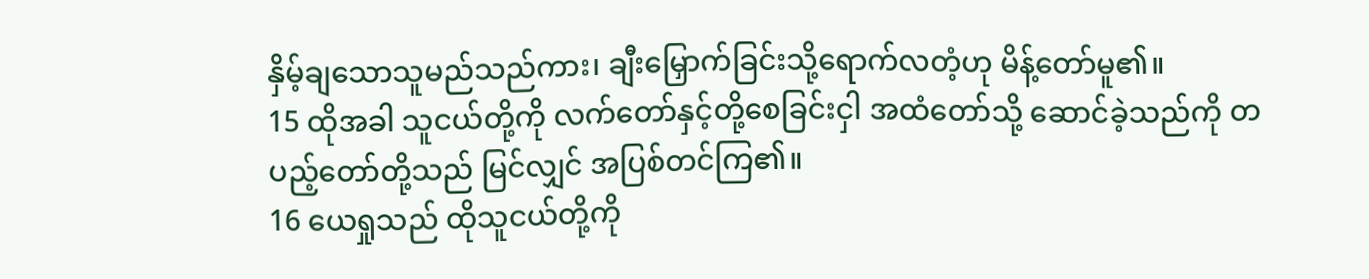နှိမ့်ချသောသူမည်သည်ကား၊ ချီးမြှောက်ခြင်းသို့ရောက်လတံ့ဟု မိန့်တော်မူ၏။
15 ထိုအခါ သူငယ်တို့ကို လက်တော်နှင့်တို့စေခြင်းငှါ အထံတော်သို့ ဆောင်ခဲ့သည်ကို တပည့်တော်တို့သည် မြင်လျှင် အပြစ်တင်ကြ၏။
16 ယေရှုသည် ထိုသူငယ်တို့ကို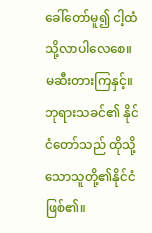ခေါ်တော်မူ၍ ငါ့ထံသို့လာပါလေစေ။ မဆီးတားကြနှင့်။ ဘုရားသခင်၏ နိုင်ငံတော်သည် ထိုသို့သောသူတို့၏နိုင်ငံဖြစ်၏။